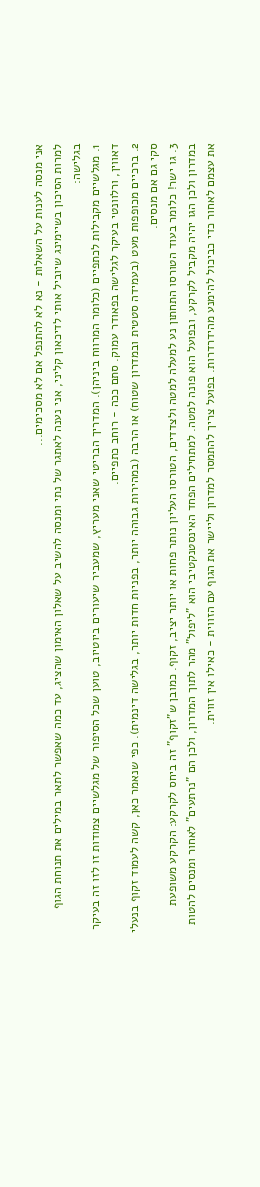אני מנסה לענות על השאלות - נא לא להתנפל אם לא מסכימים...
למרות הסיכון בשיימינג שיוביל אותי לדיכאון קליני, אני נענה לאתגר של נתי ומנסה להשיב על שאלון האימון שהציג, עד כמה שאפשר לתאר במילים את תנוחת הגוף בגלישה:
1. מגלשיים מקבילות לכתפיים (כלומר המרווח ביניהן). המדריך הבריטי שאני מעריץ, שמעביר שיעורים ביוטיוב, טוען שכל הסיפור של מגלשיים צמודות זו לזו זה בעיקר דאווין, ורלוונטי בעיקר לגלישה בפאודר עמוק. סתם ככה - רוחב כתפיים.
2. ברכיים מכופפות מעט (בעמידה סטטית ובמדרון שטוח) או הרבה (במהירות גבוהה יותר, בפניות חדות יותר, בגלישה דינמית). כפי שנאמר כאן, קשה לעמוד זקוף בנעלי סקי גם אם מנסים.
3. גו ישר! כלומר בעוד הטורסו התחתון נע למעלה למטה ולצדדים, הטורסו העליון נותר פחות או יותר יציב, זקוף. כמובן ש"זקוף" זה ביחס לקרקע: הקרקע משופעת במדרון ולכן הגו יהיה מקביל לקרקע, ובפועל הוא פונה למטה. למתחילים הפחד האינסטנקטיבי הוא "ליפול" מהר לתוך המדרון, ולכן הם "נרתעים" לאחור ומנסים להטות את עצמם לאחור כדי כביכול להימנע מהידרדרות. בפועל צריך להתמסר למדרון וליישר את הגוף עם הזווית - כאילו אין זווית.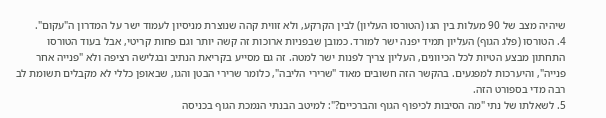שיהיה מצב של 90 מעלות בין הגו (הטורסו העליון) לבין הקרקע, ולא זווית קהה שנוצרת מניסיון לעמוד ישר על המדרון ה"עקום".
4. הטורסו (פלג הגוף) העליון תמיד יפנה ישר למורד. כמובן שבפניות ארוכות זה קשה יותר וגם פחות קריטי, אבל בעוד הטורסו התחתון מבצע הטיות לכל הכיוונים, העליון צריך לפנות ישר למטה. זה גם מסייע בקריאת הנתיב ובגלישה רציפה ולא "פנייה אחר פנייה", והיערכות למפגעים. בהקשר הזה חשובים מאוד "שרירי הליבה", כלומר שרירי הבטן והגו, שבאופן כללי לא מקבלים תשומת לב רבה מדי בספורט הזה.
5. לשאלתו של נתי "מה הסיבות לכיפוף הגוף והברכיים?": למיטב הבנתי הנמכת הגוף בכניסה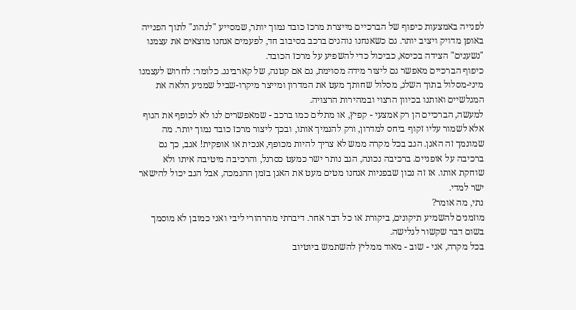לפנייה באמצעות כיפוף של הברכיים מייצרת מרכז כובד נמוך יותר, שמסייע "לנהוג" לתוך הפנייה באופן מדויק ויציב יותר. גם כשאנחנו נוהגים ברכב בסיבוב חד, לפעמים אנחנו מוצאים את עצמנו "נשענים" הצידה בכיסא, כביכול כדי להשפיע על מרכז הכובד.
כיפוף הברכיים מאפשר גם ליצור מידה מסוימת, גם אם קטנה, של קארבינג. כלומר: לחרוש לעצמנו מיני-מסלול בתוך השלג, מסלול שחותך מעט את המדרון ומייצר מיקרו-שביל שמניע הלאה את המגלשיים ואותנו בכיוון הרצוי ובמהירות הרצויה.
למעשה, הברכיים הן רק אמצעי - קפיץ, או מתלים כמו ברכב - שמאפשרים לנו לא לכופף את הגוף אלא לשמור עליו זקוף ביחס למדרון, ורק להנמיך אותו, ובכך ליצור מרכז כובד נמוך יותר. מה שמונמך זה האגן. הגב בכל מקרה ממש לא צריך להיות מכופף, אנכית או אופקית! אגב, כך גם ברכיבה על אופניים. ברכיבה נכונה, הגב נותר ישר כמעט כסרגל, והרכיבה מיטיבה איתו ולא שוחקת אותו. אז זה נכון שבפניות אנחנו מטים מעט את האגן בזמן ההנמכה, אבל הגב יכול להישאר ישר למדי.
נתי, מה אומר?
מוזמנים להשמיע תיקונים, ביקורת או כל דבר אחר. דיברתי מהרהורי ליבי ואני כמובן לא מוסמך בשום דבר שקשור לגלישה.
בכל מקרה, אני - שוב - מאוד ממליץ להשתמש ביוטיוב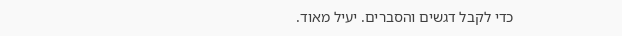כדי לקבל דגשים והסברים. יעיל מאוד.